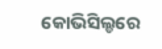କୋଭିସିଲ୍ଡରେ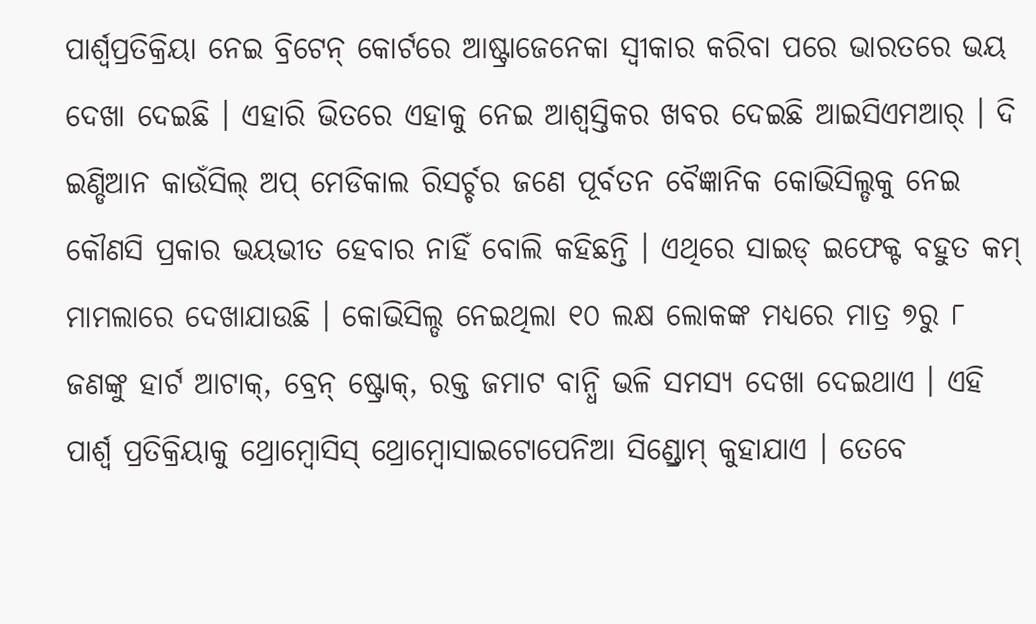ପାର୍ଶ୍ବପ୍ରତିକ୍ରିୟା ନେଇ ବ୍ରିଟେନ୍ କୋର୍ଟରେ ଆଷ୍ଟ୍ରାଜେନେକା ସ୍ବୀକାର କରିବା ପରେ ଭାରତରେ ଭୟ ଦେଖା ଦେଇଛି । ଏହାରି ଭିତରେ ଏହାକୁ ନେଇ ଆଶ୍ବସ୍ତିକର ଖବର ଦେଇଛି ଆଇସିଏମଆର୍ । ଦି ଇଣ୍ଡିଆନ କାଉଁସିଲ୍ ଅପ୍ ମେଡିକାଲ ରିସର୍ଚ୍ଚର ଜଣେ ପୂର୍ବତନ ବୈଜ୍ଞାନିକ କୋଭିସିଲ୍ଡକୁ ନେଇ କୌଣସି ପ୍ରକାର ଭୟଭୀତ ହେବାର ନାହିଁ ବୋଲି କହିଛନ୍ତି । ଏଥିରେ ସାଇଡ୍ ଇଫେକ୍ଟ ବହୁତ କମ୍ ମାମଲାରେ ଦେଖାଯାଉଛି । କୋଭିସିଲ୍ଡ ନେଇଥିଲା ୧୦ ଲକ୍ଷ ଲୋକଙ୍କ ମଧ୍ୟରେ ମାତ୍ର ୭ରୁ ୮ ଜଣଙ୍କୁ ହାର୍ଟ ଆଟାକ୍, ବ୍ରେନ୍ ଷ୍ଟ୍ରୋକ୍, ରକ୍ତ ଜମାଟ ବାନ୍ଧି ଭଳି ସମସ୍ୟ ଦେଖା ଦେଇଥାଏ । ଏହି ପାର୍ଶ୍ବ ପ୍ରତିକ୍ରିୟାକୁ ଥ୍ରୋମ୍ବୋସିସ୍ ଥ୍ରୋମ୍ବୋସାଇଟୋପେନିଆ ସିଣ୍ଡ୍ରୋମ୍ କୁହାଯାଏ । ତେବେ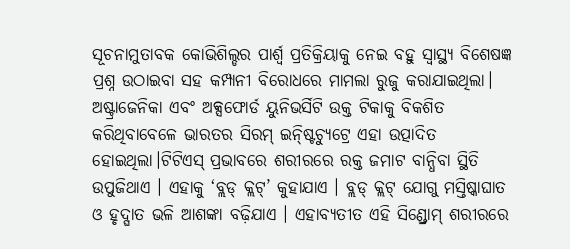ସୂଚନାମୁତାବକ କୋଭିଶିଲ୍ଡର ପାର୍ଶ୍ୱ ପ୍ରତିକ୍ରିୟାକୁ ନେଇ ବହୁ ସ୍ବାସ୍ଥ୍ୟ ବିଶେଷଜ୍ଞ ପ୍ରଶ୍ନ ଉଠାଇବା ସହ କମ୍ପାନୀ ବିରୋଧରେ ମାମଲା ରୁଜୁ କରାଯାଇଥିଲା। ଅଷ୍ଟ୍ରାଜେନିକା ଏବଂ ଅକ୍ସଫୋର୍ଡ ୟୁନିଭର୍ସିଟି ଉକ୍ତ ଟିକାକୁ ବିକଶିତ କରିଥିବାବେଳେ ଭାରତର ସିରମ୍ ଇନ୍ଷ୍ଟିଚ୍ୟୁଟ୍ରେ ଏହା ଉତ୍ପାଦିତ ହୋଇଥିଲା।ଟିଟିଏସ୍ ପ୍ରଭାବରେ ଶରୀରରେ ରକ୍ତ ଜମାଟ ବାନ୍ଧିବା ସ୍ଥିତି ଉପୁଜିଥାଏ । ଏହାକୁ ‘ବ୍ଲଡ୍ କ୍ଲଟ୍’ କୁହାଯାଏ । ବ୍ଲଡ୍ କ୍ଲଟ୍ ଯୋଗୁ ମସ୍ତିଷ୍କାଘାତ ଓ ହୃଦ୍ଘାତ ଭଳି ଆଶଙ୍କା ବଢ଼ିଯାଏ । ଏହାବ୍ୟତୀତ ଏହି ସିଣ୍ଡ୍ରୋମ୍ ଶରୀରରେ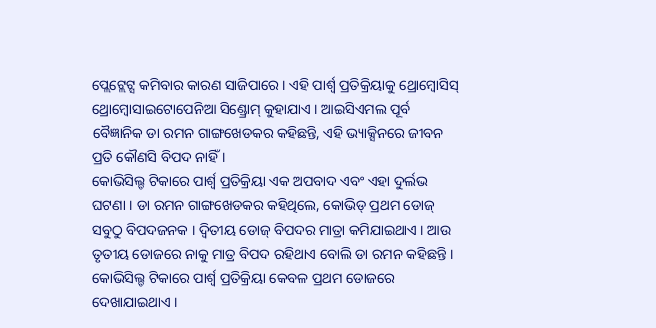ପ୍ଲେଟ୍ଲେଟ୍ସ କମିବାର କାରଣ ସାଜିପାରେ । ଏହି ପାର୍ଶ୍ବ ପ୍ରତିକ୍ରିୟାକୁ ଥ୍ରୋମ୍ବୋସିସ୍ ଥ୍ରୋମ୍ବୋସାଇଟୋପେନିଆ ସିଣ୍ଡ୍ରୋମ୍ କୁହାଯାଏ । ଆଇସିଏମଲ ପୂର୍ବ ବୈଜ୍ଞାନିକ ଡା ରମନ ଗାଙ୍ଗଖେଡକର କହିଛନ୍ତି, ଏହି ଭ୍ୟାକ୍ସିନରେ ଜୀବନ ପ୍ରତି କୌଣସି ବିପଦ ନାହିଁ ।
କୋଭିସିଲ୍ଡ ଟିକାରେ ପାର୍ଶ୍ବ ପ୍ରତିକ୍ରିୟା ଏକ ଅପବାଦ ଏବଂ ଏହା ଦୁର୍ଲଭ ଘଟଣା । ଡା ରମନ ଗାଙ୍ଗଖେଡକର କହିଥିଲେ, କୋଭିଡ୍ ପ୍ରଥମ ଡୋଜ୍ ସବୁଠୁ ବିପଦଜନକ । ଦ୍ବିତୀୟ ଡୋଜ୍ ବିପଦର ମାତ୍ରା କମିଯାଇଥାଏ । ଆଉ ତୃତୀୟ ଡୋଜରେ ନାକୁ ମାତ୍ର ବିପଦ ରହିଥାଏ ବୋଲି ଡା ରମନ କହିଛନ୍ତି । କୋଭିସିଲ୍ଡ ଟିକାରେ ପାର୍ଶ୍ବ ପ୍ରତିକ୍ରିୟା କେବଳ ପ୍ରଥମ ଡୋଜରେ ଦେଖାଯାଇଥାଏ ।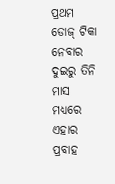ପ୍ରଥମ ଡୋଜ୍ ଟିକା ନେବାର ଦୁଇରୁ ତିନି ମାସ ମଧ୍ୟରେ ଏହାର ପ୍ରବାହ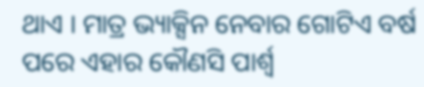ଥାଏ । ମାତ୍ର ଭ୍ୟାକ୍ସିନ ନେବାର ଗୋଟିଏ ବର୍ଷ ପରେ ଏହାର କୌଣସି ପାର୍ଶ୍ବ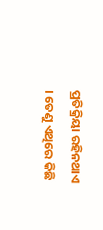ପ୍ରତିକ୍ରିୟା ରହିନଥାଏ । ତେଣୁ ଏଥିରେ କିଛି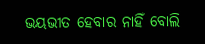ଭୟଭୀତ ହେବାର ନାହିଁ ବୋଲି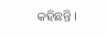କହିଛନ୍ତି ।